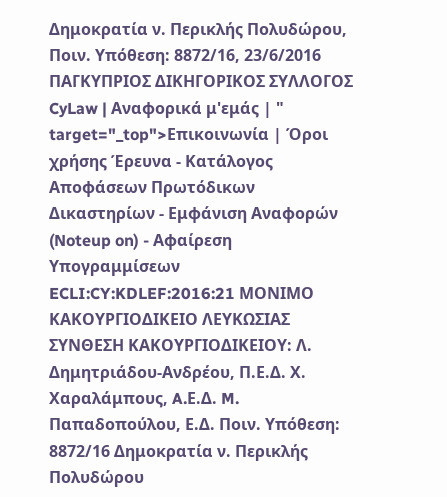Δημοκρατία ν. Περικλής Πολυδώρου, Ποιν. Υπόθεση: 8872/16, 23/6/2016 ΠΑΓΚΥΠΡΙΟΣ ΔΙΚΗΓΟΡΙΚΟΣ ΣΥΛΛΟΓΟΣ CyLaw | Αναφορικά μ'εμάς | " target="_top">Επικοινωνία | Όροι χρήσης Έρευνα - Κατάλογος Αποφάσεων Πρωτόδικων Δικαστηρίων - Εμφάνιση Αναφορών (Noteup on) - Αφαίρεση Υπογραμμίσεων ECLI:CY:KDLEF:2016:21 ΜΟΝΙΜΟ ΚΑΚΟΥΡΓΙΟΔΙΚΕΙΟ ΛΕΥΚΩΣΙΑΣ ΣΥΝΘΕΣΗ ΚΑΚΟΥΡΓΙΟΔΙΚΕΙΟΥ: Λ. Δημητριάδου-Ανδρέου, Π.Ε.Δ. Χ. Χαραλάμπους, A.Ε.Δ. M. Παπαδοπούλου, Ε.Δ. Ποιν. Υπόθεση: 8872/16 Δημοκρατία ν. Περικλής Πολυδώρου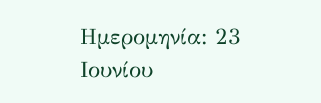Ημερομηνία: 23 Ιουνίου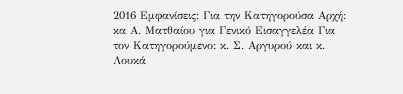2016 Εμφανίσεις: Για την Κατηγορούσα Αρχή: κα Α. Ματθαίου για Γενικό Εισαγγελέα Για τον Κατηγορούμενο: κ. Σ. Αργυρού και κ. Λουκά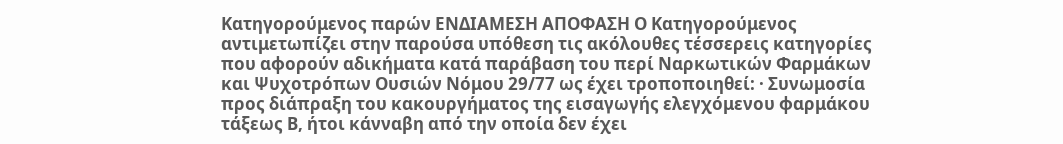Κατηγορούμενος παρών ΕΝΔΙΑΜΕΣΗ ΑΠΟΦΑΣΗ Ο Κατηγορούμενος αντιμετωπίζει στην παρούσα υπόθεση τις ακόλουθες τέσσερεις κατηγορίες που αφορούν αδικήματα κατά παράβαση του περί Ναρκωτικών Φαρμάκων και Ψυχοτρόπων Ουσιών Νόμου 29/77 ως έχει τροποποιηθεί: · Συνωμοσία προς διάπραξη του κακουργήματος της εισαγωγής ελεγχόμενου φαρμάκου τάξεως Β, ήτοι κάνναβη από την οποία δεν έχει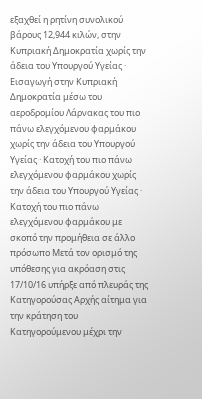εξαχθεί η ρητίνη συνολικού βάρους 12,944 κιλών, στην Κυπριακή Δημοκρατία χωρίς την άδεια του Υπουργού Υγείας · Εισαγωγή στην Κυπριακή Δημοκρατία μέσω του αεροδρομίου Λάρνακας του πιο πάνω ελεγχόμενου φαρμάκου χωρίς την άδεια του Υπουργού Υγείας · Κατοχή του πιο πάνω ελεγχόμενου φαρμάκου χωρίς την άδεια του Υπουργού Υγείας · Κατοχή του πιο πάνω ελεγχόμενου φαρμάκου με σκοπό την προμήθεια σε άλλο πρόσωπο Μετά τον ορισμό της υπόθεσης για ακρόαση στις 17/10/16 υπήρξε από πλευράς της Κατηγορούσας Αρχής αίτημα για την κράτηση του Κατηγορούμενου μέχρι την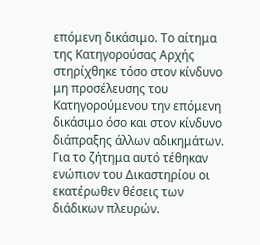επόμενη δικάσιμο. Το αίτημα της Κατηγορούσας Αρχής στηρίχθηκε τόσο στον κίνδυνο μη προσέλευσης του Κατηγορούμενου την επόμενη δικάσιμο όσο και στον κίνδυνο διάπραξης άλλων αδικημάτων. Για το ζήτημα αυτό τέθηκαν ενώπιον του Δικαστηρίου οι εκατέρωθεν θέσεις των διάδικων πλευρών.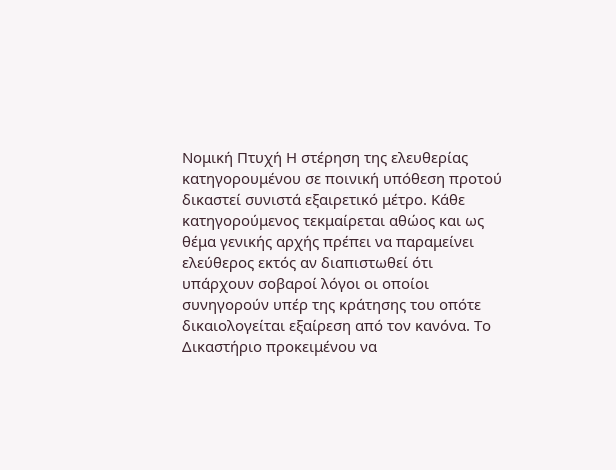Νομική Πτυχή Η στέρηση της ελευθερίας κατηγορουμένου σε ποινική υπόθεση προτού δικαστεί συνιστά εξαιρετικό μέτρο. Κάθε κατηγορούμενος τεκμαίρεται αθώος και ως θέμα γενικής αρχής πρέπει να παραμείνει ελεύθερος εκτός αν διαπιστωθεί ότι υπάρχουν σοβαροί λόγοι οι οποίοι συνηγορούν υπέρ της κράτησης του οπότε δικαιολογείται εξαίρεση από τον κανόνα. Το Δικαστήριο προκειμένου να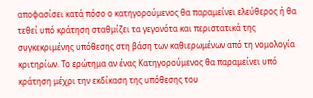αποφασίσει κατά πόσο ο κατηγορούμενος θα παραμείνει ελεύθερος ή θα τεθεί υπό κράτηση σταθμίζει τα γεγονότα και περιστατικά της συγκεκριμένης υπόθεσης στη βάση των καθιερωμένων από τη νομολογία κριτηρίων. Το ερώτημα αν ένας Κατηγορούμενος θα παραμείνει υπό κράτηση μέχρι την εκδίκαση της υπόθεσης του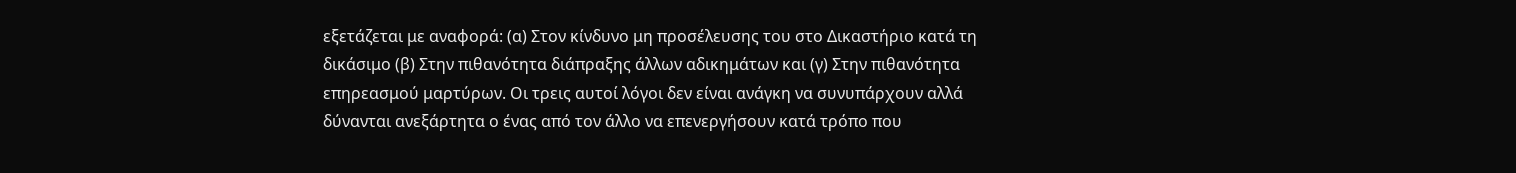εξετάζεται με αναφορά: (α) Στον κίνδυνο μη προσέλευσης του στο Δικαστήριο κατά τη δικάσιμο (β) Στην πιθανότητα διάπραξης άλλων αδικημάτων και (γ) Στην πιθανότητα επηρεασμού μαρτύρων. Οι τρεις αυτοί λόγοι δεν είναι ανάγκη να συνυπάρχουν αλλά δύνανται ανεξάρτητα ο ένας από τον άλλο να επενεργήσουν κατά τρόπο που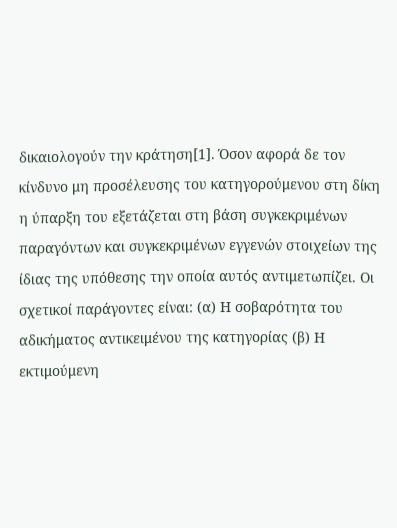δικαιολογούν την κράτηση[1]. Όσον αφορά δε τον κίνδυνο μη προσέλευσης του κατηγορούμενου στη δίκη η ύπαρξη του εξετάζεται στη βάση συγκεκριμένων παραγόντων και συγκεκριμένων εγγενών στοιχείων της ίδιας της υπόθεσης την οποία αυτός αντιμετωπίζει. Οι σχετικοί παράγοντες είναι: (α) Η σοβαρότητα του αδικήματος αντικειμένου της κατηγορίας (β) Η εκτιμούμενη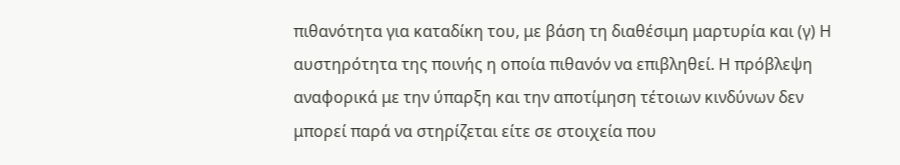πιθανότητα για καταδίκη του, με βάση τη διαθέσιμη μαρτυρία και (γ) Η αυστηρότητα της ποινής η οποία πιθανόν να επιβληθεί. Η πρόβλεψη αναφορικά με την ύπαρξη και την αποτίμηση τέτοιων κινδύνων δεν μπορεί παρά να στηρίζεται είτε σε στοιχεία που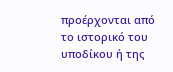προέρχονται από το ιστορικό του υποδίκου ή της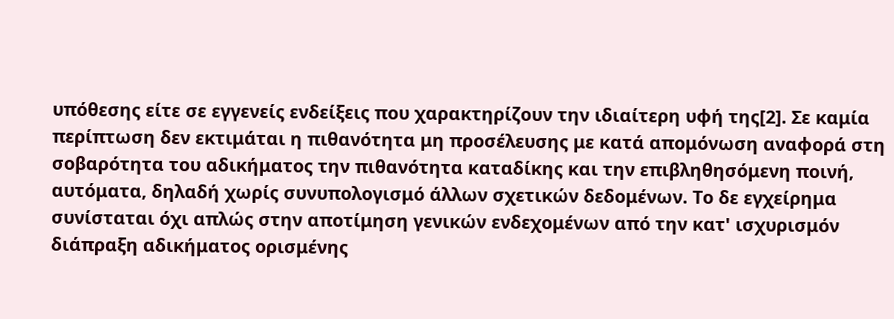υπόθεσης είτε σε εγγενείς ενδείξεις που χαρακτηρίζουν την ιδιαίτερη υφή της[2]. Σε καμία περίπτωση δεν εκτιμάται η πιθανότητα μη προσέλευσης με κατά απομόνωση αναφορά στη σοβαρότητα του αδικήματος την πιθανότητα καταδίκης και την επιβληθησόμενη ποινή, αυτόματα, δηλαδή χωρίς συνυπολογισμό άλλων σχετικών δεδομένων. Το δε εγχείρημα συνίσταται όχι απλώς στην αποτίμηση γενικών ενδεχομένων από την κατ' ισχυρισμόν διάπραξη αδικήματος ορισμένης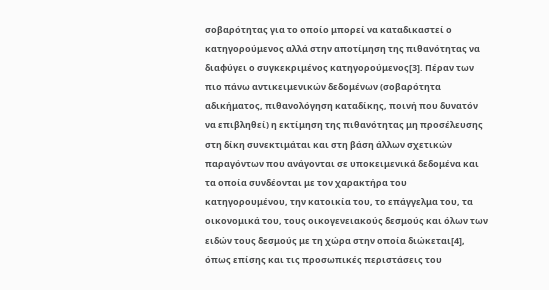σοβαρότητας για το οποίο μπορεί να καταδικαστεί ο κατηγορούμενος αλλά στην αποτίμηση της πιθανότητας να διαφύγει ο συγκεκριμένος κατηγορούμενος[3]. Πέραν των πιο πάνω αντικειμενικών δεδομένων (σοβαρότητα αδικήματος, πιθανολόγηση καταδίκης, ποινή που δυνατόν να επιβληθεί) η εκτίμηση της πιθανότητας μη προσέλευσης στη δίκη συνεκτιμάται και στη βάση άλλων σχετικών παραγόντων που ανάγονται σε υποκειμενικά δεδομένα και τα οποία συνδέονται με τον χαρακτήρα του κατηγορουμένου, την κατοικία του, το επάγγελμα του, τα οικονομικά του, τους οικογενειακούς δεσμούς και όλων των ειδών τους δεσμούς με τη χώρα στην οποία διώκεται[4], όπως επίσης και τις προσωπικές περιστάσεις του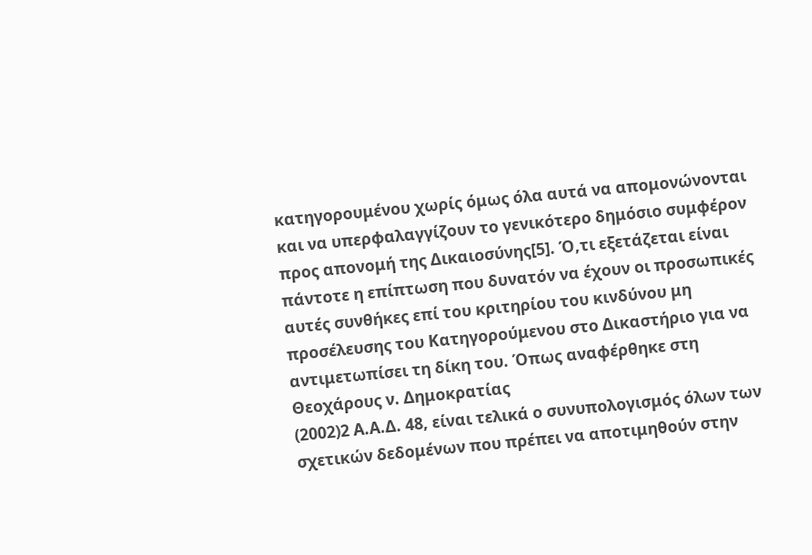κατηγορουμένου χωρίς όμως όλα αυτά να απομονώνονται και να υπερφαλαγγίζουν το γενικότερο δημόσιο συμφέρον προς απονομή της Δικαιοσύνης[5]. Ό,τι εξετάζεται είναι πάντοτε η επίπτωση που δυνατόν να έχουν οι προσωπικές αυτές συνθήκες επί του κριτηρίου του κινδύνου μη προσέλευσης του Κατηγορούμενου στο Δικαστήριο για να αντιμετωπίσει τη δίκη του. Όπως αναφέρθηκε στη Θεοχάρους ν. Δημοκρατίας
(2002)2 Α.Α.Δ. 48, είναι τελικά ο συνυπολογισμός όλων των σχετικών δεδομένων που πρέπει να αποτιμηθούν στην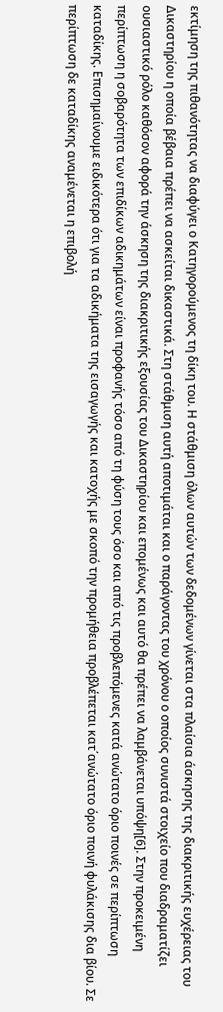εκτίμηση της πιθανότητας να διαφύγει ο Κατηγορούμενος τη δίκη του. Η στάθμιση όλων αυτών των δεδομένων γίνεται στα πλαίσια άσκησης της διακριτικής ευχέρειας του Δικαστηρίου η οποία βέβαια πρέπει να ασκείται δικαστικά. Στη στάθμιση αυτή αποτιμάται και ο παράγοντας του χρόνου ο οποίος συνιστά στοιχείο που διαδραματίζει ουσιαστικό ρόλο καθόσον αφορά την άσκηση της διακριτικής εξουσίας του Δικαστηρίου και επομένως και αυτό θα πρέπει να λαμβάνεται υπόψη[6]. Στην προκειμένη περίπτωση η σοβαρότητα των επιδίκων αδικημάτων είναι προφανής τόσο από τη φύση τους όσο και από τις προβλεπόμενες κατά ανώτατο όριο ποινές σε περίπτωση καταδίκης. Επισημαίνουμε ειδικότερα ότι για τα αδικήματα της εισαγωγής και κατοχής με σκοπό την προμήθεια προβλέπεται κατ΄ανώτατο όριο ποινή φυλάκισης δια βίου. Σε περίπτωση δε καταδίκης αναμένεται η επιβολή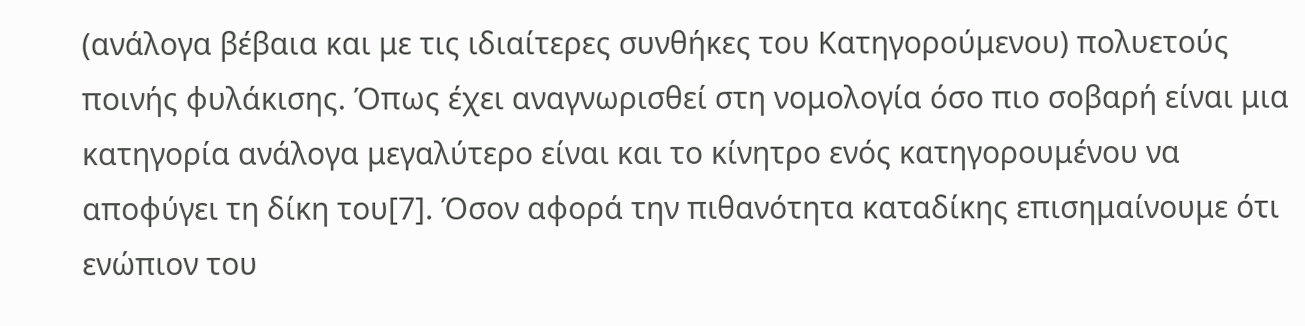(ανάλογα βέβαια και με τις ιδιαίτερες συνθήκες του Κατηγορούμενου) πολυετούς ποινής φυλάκισης. Όπως έχει αναγνωρισθεί στη νομολογία όσο πιο σοβαρή είναι μια κατηγορία ανάλογα μεγαλύτερο είναι και το κίνητρο ενός κατηγορουμένου να αποφύγει τη δίκη του[7]. Όσον αφορά την πιθανότητα καταδίκης επισημαίνουμε ότι ενώπιον του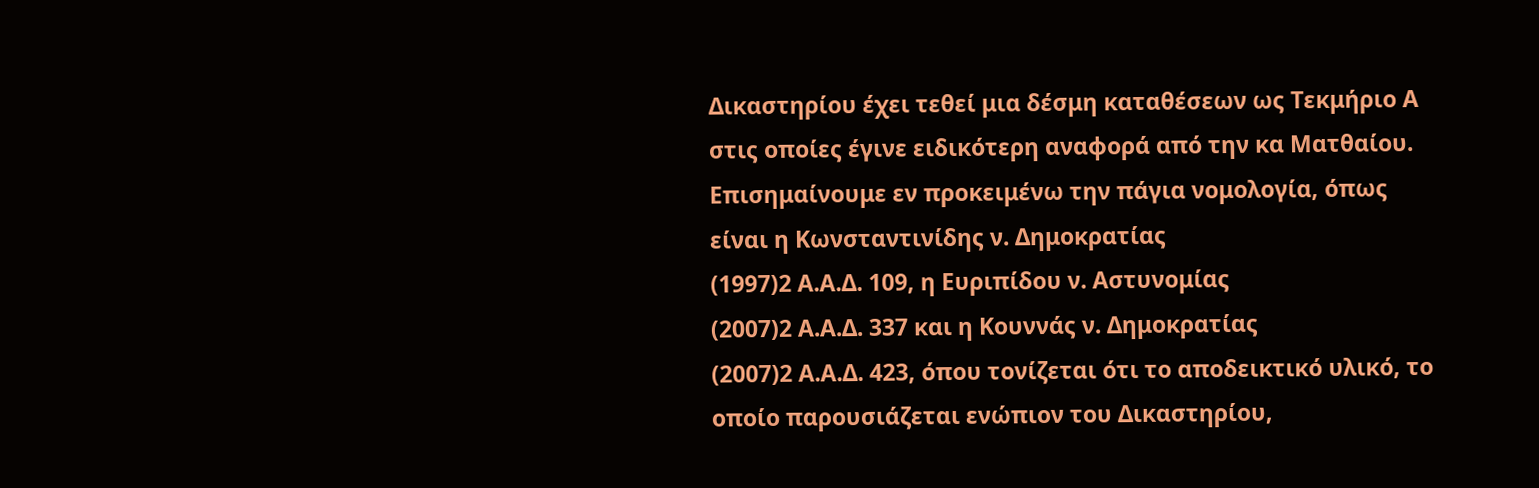Δικαστηρίου έχει τεθεί μια δέσμη καταθέσεων ως Τεκμήριο Α στις οποίες έγινε ειδικότερη αναφορά από την κα Ματθαίου. Επισημαίνουμε εν προκειμένω την πάγια νομολογία, όπως είναι η Κωνσταντινίδης ν. Δημοκρατίας
(1997)2 Α.Α.Δ. 109, η Ευριπίδου ν. Αστυνομίας
(2007)2 Α.Α.Δ. 337 και η Κουννάς ν. Δημοκρατίας
(2007)2 Α.Α.Δ. 423, όπου τονίζεται ότι το αποδεικτικό υλικό, το οποίο παρουσιάζεται ενώπιον του Δικαστηρίου,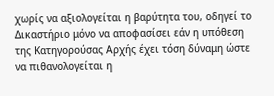χωρίς να αξιολογείται η βαρύτητα του, οδηγεί το Δικαστήριο μόνο να αποφασίσει εάν η υπόθεση της Κατηγορούσας Αρχής έχει τόση δύναμη ώστε να πιθανολογείται η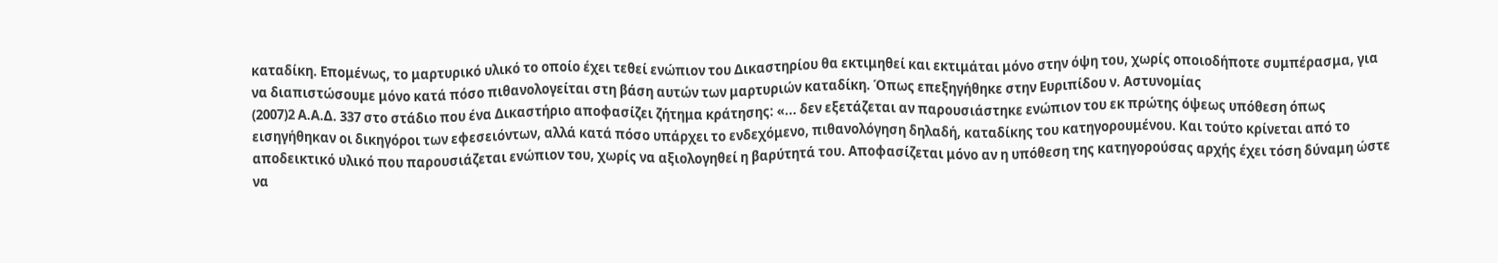καταδίκη. Επομένως, το μαρτυρικό υλικό το οποίο έχει τεθεί ενώπιον του Δικαστηρίου θα εκτιμηθεί και εκτιμάται μόνο στην όψη του, χωρίς οποιοδήποτε συμπέρασμα, για να διαπιστώσουμε μόνο κατά πόσο πιθανολογείται στη βάση αυτών των μαρτυριών καταδίκη. Όπως επεξηγήθηκε στην Ευριπίδου ν. Αστυνομίας
(2007)2 Α.Α.Δ. 337 στο στάδιο που ένα Δικαστήριο αποφασίζει ζήτημα κράτησης: «... δεν εξετάζεται αν παρουσιάστηκε ενώπιον του εκ πρώτης όψεως υπόθεση όπως εισηγήθηκαν οι δικηγόροι των εφεσειόντων, αλλά κατά πόσο υπάρχει το ενδεχόμενο, πιθανολόγηση δηλαδή, καταδίκης του κατηγορουμένου. Και τούτο κρίνεται από το αποδεικτικό υλικό που παρουσιάζεται ενώπιον του, χωρίς να αξιολογηθεί η βαρύτητά του. Αποφασίζεται μόνο αν η υπόθεση της κατηγορούσας αρχής έχει τόση δύναμη ώστε να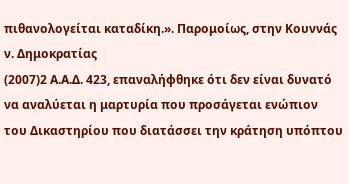πιθανολογείται καταδίκη.». Παρομοίως, στην Κουννάς ν. Δημοκρατίας
(2007)2 Α.Α.Δ. 423, επαναλήφθηκε ότι δεν είναι δυνατό να αναλύεται η μαρτυρία που προσάγεται ενώπιον του Δικαστηρίου που διατάσσει την κράτηση υπόπτου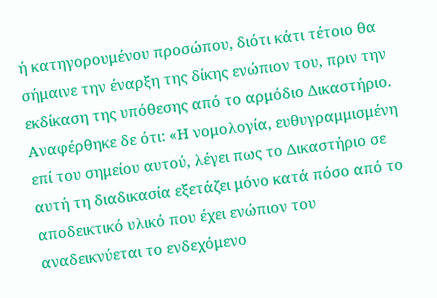ή κατηγορουμένου προσώπου, διότι κάτι τέτοιο θα σήμαινε την έναρξη της δίκης ενώπιον του, πριν την εκδίκαση της υπόθεσης από το αρμόδιο Δικαστήριο. Αναφέρθηκε δε ότι: «Η νομολογία, ευθυγραμμισμένη επί του σημείου αυτού, λέγει πως το Δικαστήριο σε αυτή τη διαδικασία εξετάζει μόνο κατά πόσο από το αποδεικτικό υλικό που έχει ενώπιον του αναδεικνύεται το ενδεχόμενο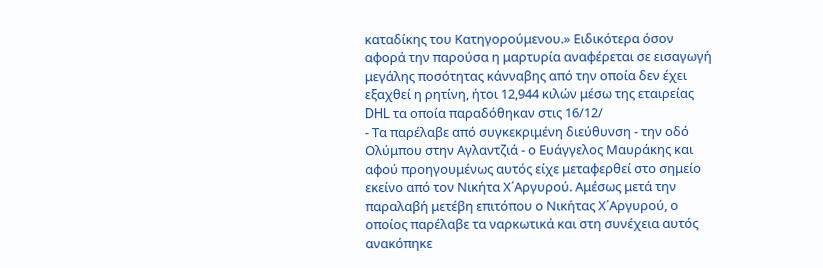καταδίκης του Κατηγορούμενου.» Ειδικότερα όσον αφορά την παρούσα η μαρτυρία αναφέρεται σε εισαγωγή μεγάλης ποσότητας κάνναβης από την οποία δεν έχει εξαχθεί η ρητίνη, ήτοι 12,944 κιλών μέσω της εταιρείας DHL τα οποία παραδόθηκαν στις 16/12/
- Τα παρέλαβε από συγκεκριμένη διεύθυνση - την οδό Ολύμπου στην Αγλαντζιά - ο Ευάγγελος Μαυράκης και αφού προηγουμένως αυτός είχε μεταφερθεί στο σημείο εκείνο από τον Νικήτα Χ΄Αργυρού. Αμέσως μετά την παραλαβή μετέβη επιτόπου ο Νικήτας Χ΄Αργυρού, ο οποίος παρέλαβε τα ναρκωτικά και στη συνέχεια αυτός ανακόπηκε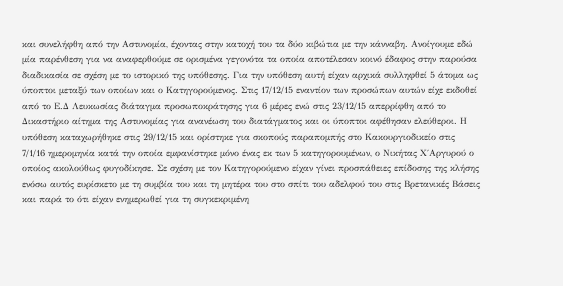και συνελήφθη από την Αστυνομία, έχοντας στην κατοχή του τα δύο κιβώτια με την κάνναβη. Ανοίγουμε εδώ μία παρένθεση για να αναφερθούμε σε ορισμένα γεγονότα τα οποία αποτέλεσαν κοινό έδαφος στην παρούσα διαδικασία σε σχέση με το ιστορικό της υπόθεσης. Για την υπόθεση αυτή είχαν αρχικά συλληφθεί 5 άτομα ως ύποπτοι μεταξύ των οποίων και ο Κατηγορούμενος. Στις 17/12/15 εναντίον των προσώπων αυτών είχε εκδοθεί από το Ε.Δ Λευκωσίας διάταγμα προσωποκράτησης για 6 μέρες ενώ στις 23/12/15 απερρίφθη από το Δικαστήριο αίτημα της Αστυνομίας για ανανέωση του διατάγματος και οι ύποπτοι αφέθησαν ελεύθεροι. Η υπόθεση καταχωρήθηκε στις 29/12/15 και ορίστηκε για σκοπούς παραπομπής στο Κακουργιοδικείο στις 7/1/16 ημερομηνία κατά την οποία εμφανίστηκε μόνο ένας εκ των 5 κατηγορουμένων, ο Νικήτας Χ΄Αργυρού ο οποίος ακολούθως φυγοδίκησε. Σε σχέση με τον Κατηγορούμενο είχαν γίνει προσπάθειες επίδοσης της κλήσης ενόσω αυτός ευρίσκετο με τη συμβία του και τη μητέρα του στο σπίτι του αδελφού του στις Βρετανικές Βάσεις και παρά το ότι είχαν ενημερωθεί για τη συγκεκριμένη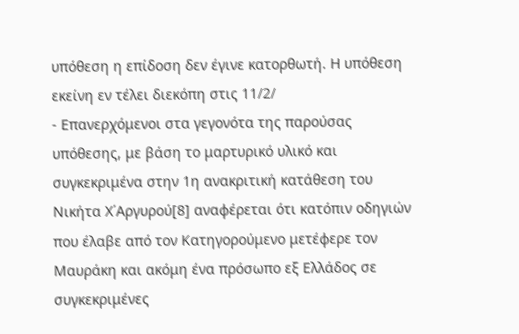υπόθεση η επίδοση δεν έγινε κατορθωτή. Η υπόθεση εκείνη εν τέλει διεκόπη στις 11/2/
- Επανερχόμενοι στα γεγονότα της παρούσας υπόθεσης, με βάση το μαρτυρικό υλικό και συγκεκριμένα στην 1η ανακριτική κατάθεση του Νικήτα Χ΄Αργυρού[8] αναφέρεται ότι κατόπιν οδηγιών που έλαβε από τον Κατηγορούμενο μετέφερε τον Μαυράκη και ακόμη ένα πρόσωπο εξ Ελλάδος σε συγκεκριμένες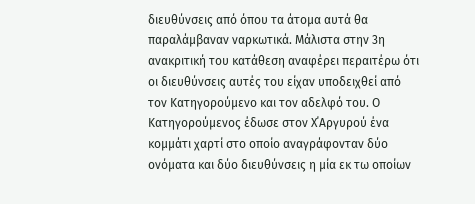διευθύνσεις από όπου τα άτομα αυτά θα παραλάμβαναν ναρκωτικά. Μάλιστα στην 3η ανακριτική του κατάθεση αναφέρει περαιτέρω ότι οι διευθύνσεις αυτές του είχαν υποδειχθεί από τον Κατηγορούμενο και τον αδελφό του. Ο Κατηγορούμενος έδωσε στον Χ΄Αργυρού ένα κομμάτι χαρτί στο οποίο αναγράφονταν δύο ονόματα και δύο διευθύνσεις η μία εκ τω οποίων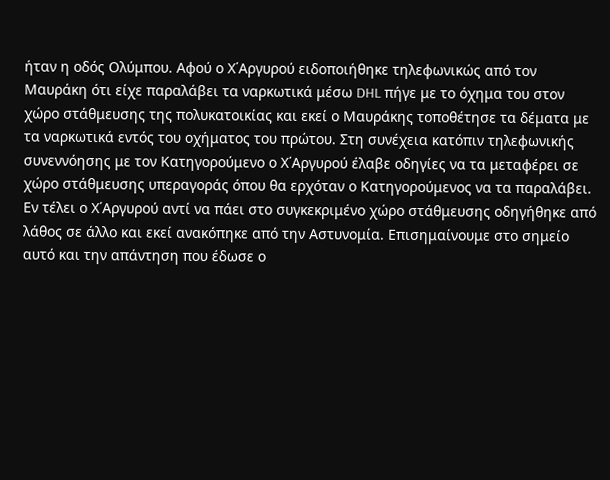ήταν η οδός Ολύμπου. Αφού ο Χ΄Αργυρού ειδοποιήθηκε τηλεφωνικώς από τον Μαυράκη ότι είχε παραλάβει τα ναρκωτικά μέσω DHL πήγε με το όχημα του στον χώρο στάθμευσης της πολυκατοικίας και εκεί ο Μαυράκης τοποθέτησε τα δέματα με τα ναρκωτικά εντός του οχήματος του πρώτου. Στη συνέχεια κατόπιν τηλεφωνικής συνεννόησης με τον Κατηγορούμενο ο Χ΄Αργυρού έλαβε οδηγίες να τα μεταφέρει σε χώρο στάθμευσης υπεραγοράς όπου θα ερχόταν ο Κατηγορούμενος να τα παραλάβει. Εν τέλει ο Χ΄Αργυρού αντί να πάει στο συγκεκριμένο χώρο στάθμευσης οδηγήθηκε από λάθος σε άλλο και εκεί ανακόπηκε από την Αστυνομία. Επισημαίνουμε στο σημείο αυτό και την απάντηση που έδωσε ο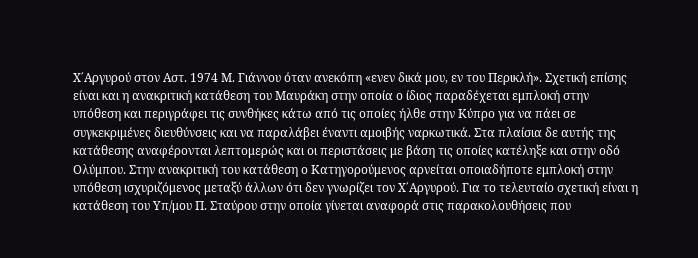Χ΄Αργυρού στον Αστ. 1974 Μ. Γιάννου όταν ανεκόπη «ενεν δικά μου, εν του Περικλή». Σχετική επίσης είναι και η ανακριτική κατάθεση του Μαυράκη στην οποία ο ίδιος παραδέχεται εμπλοκή στην υπόθεση και περιγράφει τις συνθήκες κάτω από τις οποίες ήλθε στην Κύπρο για να πάει σε συγκεκριμένες διευθύνσεις και να παραλάβει έναντι αμοιβής ναρκωτικά. Στα πλαίσια δε αυτής της κατάθεσης αναφέρονται λεπτομερώς και οι περιστάσεις με βάση τις οποίες κατέληξε και στην οδό Ολύμπου. Στην ανακριτική του κατάθεση ο Κατηγορούμενος αρνείται οποιαδήποτε εμπλοκή στην υπόθεση ισχυριζόμενος μεταξύ άλλων ότι δεν γνωρίζει τον Χ΄Αργυρού. Για το τελευταίο σχετική είναι η κατάθεση του Υπ/μου Π. Σταύρου στην οποία γίνεται αναφορά στις παρακολουθήσεις που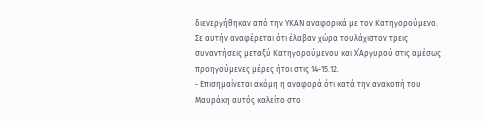διενεργήθηκαν από την ΥΚΑΝ αναφορικά με τον Κατηγορούμενο. Σε αυτήν αναφέρεται ότι έλαβαν χώρα τουλάχιστον τρεις συναντήσεις μεταξύ Κατηγορούμενου και Χ΄Αργυρού στις αμέσως προηγούμενες μέρες ήτοι στις 14-15.12.
- Επισημαίνεται ακόμη η αναφορά ότι κατά την ανακοπή του Μαυράκη αυτός καλείτο στο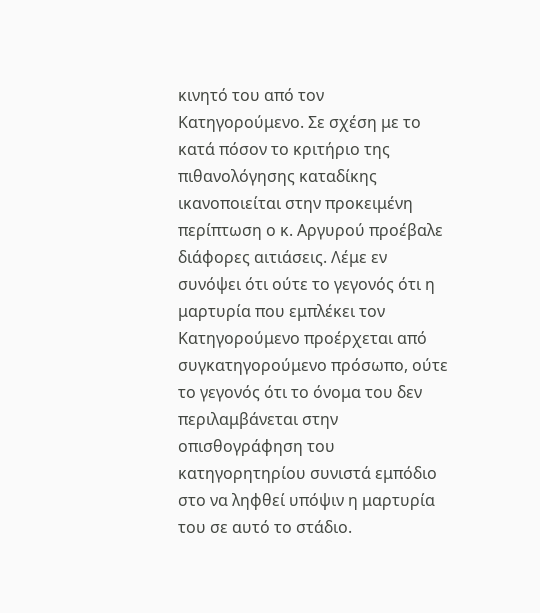κινητό του από τον Κατηγορούμενο. Σε σχέση με το κατά πόσον το κριτήριο της πιθανολόγησης καταδίκης ικανοποιείται στην προκειμένη περίπτωση ο κ. Αργυρού προέβαλε διάφορες αιτιάσεις. Λέμε εν συνόψει ότι ούτε το γεγονός ότι η μαρτυρία που εμπλέκει τον Κατηγορούμενο προέρχεται από συγκατηγορούμενο πρόσωπο, ούτε το γεγονός ότι το όνομα του δεν περιλαμβάνεται στην οπισθογράφηση του κατηγορητηρίου συνιστά εμπόδιο στο να ληφθεί υπόψιν η μαρτυρία του σε αυτό το στάδιο.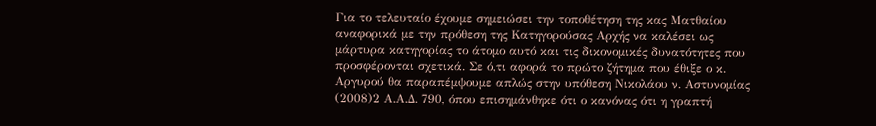Για το τελευταίο έχουμε σημειώσει την τοποθέτηση της κας Ματθαίου αναφορικά με την πρόθεση της Κατηγορούσας Αρχής να καλέσει ως μάρτυρα κατηγορίας το άτομο αυτό και τις δικονομικές δυνατότητες που προσφέρονται σχετικά. Σε ό,τι αφορά το πρώτο ζήτημα που έθιξε ο κ. Αργυρού θα παραπέμψουμε απλώς στην υπόθεση Νικολάου ν. Αστυνομίας
(2008)2 Α.Α.Δ. 790, όπου επισημάνθηκε ότι ο κανόνας ότι η γραπτή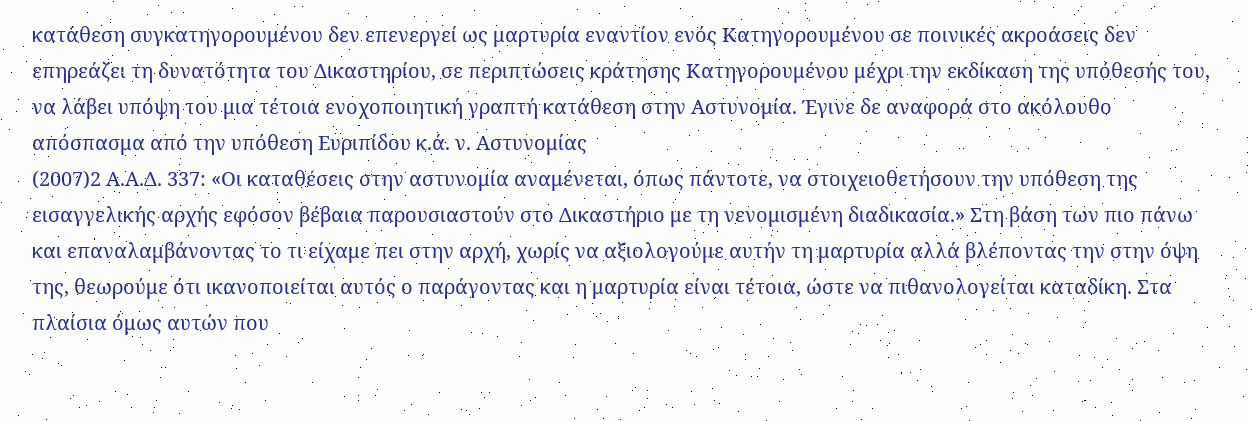κατάθεση συγκατηγορουμένου δεν επενεργεί ως μαρτυρία εναντίον ενός Κατηγορουμένου σε ποινικές ακροάσεις δεν επηρεάζει τη δυνατότητα του Δικαστηρίου, σε περιπτώσεις κράτησης Κατηγορουμένου μέχρι την εκδίκαση της υπόθεσής του, να λάβει υπόψη του μια τέτοια ενοχοποιητική γραπτή κατάθεση στην Αστυνομία. Έγινε δε αναφορά στο ακόλουθο απόσπασμα από την υπόθεση Ευριπίδου κ.ά. ν. Αστυνομίας
(2007)2 Α.Α.Δ. 337: «Οι καταθέσεις στην αστυνομία αναμένεται, όπως πάντοτε, να στοιχειοθετήσουν την υπόθεση της εισαγγελικής αρχής εφόσον βέβαια παρουσιαστούν στο Δικαστήριο με τη νενομισμένη διαδικασία.» Στη βάση των πιο πάνω και επαναλαμβάνοντας το τι είχαμε πει στην αρχή, χωρίς να αξιολογούμε αυτήν τη μαρτυρία αλλά βλέποντας την στην όψη της, θεωρούμε ότι ικανοποιείται αυτός ο παράγοντας και η μαρτυρία είναι τέτοια, ώστε να πιθανολογείται καταδίκη. Στα πλαίσια όμως αυτών που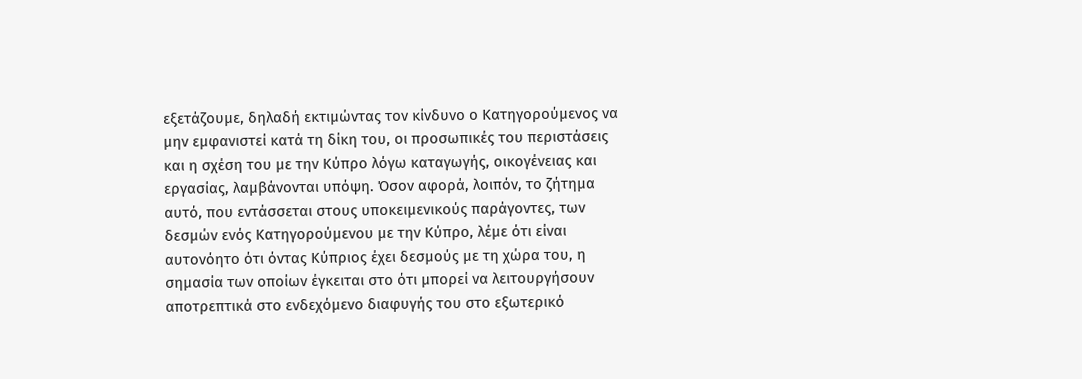εξετάζουμε, δηλαδή εκτιμώντας τον κίνδυνο ο Κατηγορούμενος να μην εμφανιστεί κατά τη δίκη του, οι προσωπικές του περιστάσεις και η σχέση του με την Κύπρο λόγω καταγωγής, οικογένειας και εργασίας, λαμβάνονται υπόψη. Όσον αφορά, λοιπόν, το ζήτημα αυτό, που εντάσσεται στους υποκειμενικούς παράγοντες, των δεσμών ενός Κατηγορούμενου με την Κύπρο, λέμε ότι είναι αυτονόητο ότι όντας Κύπριος έχει δεσμούς με τη χώρα του, η σημασία των οποίων έγκειται στο ότι μπορεί να λειτουργήσουν αποτρεπτικά στο ενδεχόμενο διαφυγής του στο εξωτερικό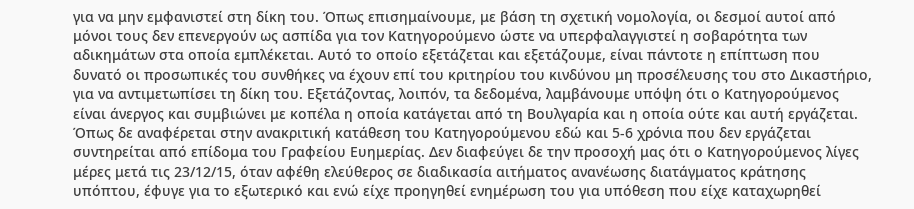για να μην εμφανιστεί στη δίκη του. Όπως επισημαίνουμε, με βάση τη σχετική νομολογία, οι δεσμοί αυτοί από μόνοι τους δεν επενεργούν ως ασπίδα για τον Κατηγορούμενο ώστε να υπερφαλαγγιστεί η σοβαρότητα των αδικημάτων στα οποία εμπλέκεται. Αυτό το οποίο εξετάζεται και εξετάζουμε, είναι πάντοτε η επίπτωση που δυνατό οι προσωπικές του συνθήκες να έχουν επί του κριτηρίου του κινδύνου μη προσέλευσης του στο Δικαστήριο, για να αντιμετωπίσει τη δίκη του. Εξετάζοντας, λοιπόν, τα δεδομένα, λαμβάνουμε υπόψη ότι ο Κατηγορούμενος είναι άνεργος και συμβιώνει με κοπέλα η οποία κατάγεται από τη Βουλγαρία και η οποία ούτε και αυτή εργάζεται. Όπως δε αναφέρεται στην ανακριτική κατάθεση του Κατηγορούμενου εδώ και 5-6 χρόνια που δεν εργάζεται συντηρείται από επίδομα του Γραφείου Ευημερίας. Δεν διαφεύγει δε την προσοχή μας ότι ο Κατηγορούμενος λίγες μέρες μετά τις 23/12/15, όταν αφέθη ελεύθερος σε διαδικασία αιτήματος ανανέωσης διατάγματος κράτησης υπόπτου, έφυγε για το εξωτερικό και ενώ είχε προηγηθεί ενημέρωση του για υπόθεση που είχε καταχωρηθεί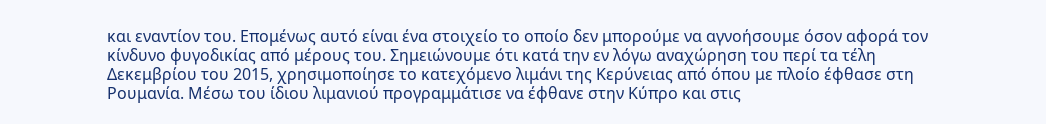και εναντίον του. Επομένως αυτό είναι ένα στοιχείο το οποίο δεν μπορούμε να αγνοήσουμε όσον αφορά τον κίνδυνο φυγοδικίας από μέρους του. Σημειώνουμε ότι κατά την εν λόγω αναχώρηση του περί τα τέλη Δεκεμβρίου του 2015, χρησιμοποίησε το κατεχόμενο λιμάνι της Κερύνειας από όπου με πλοίο έφθασε στη Ρουμανία. Μέσω του ίδιου λιμανιού προγραμμάτισε να έφθανε στην Κύπρο και στις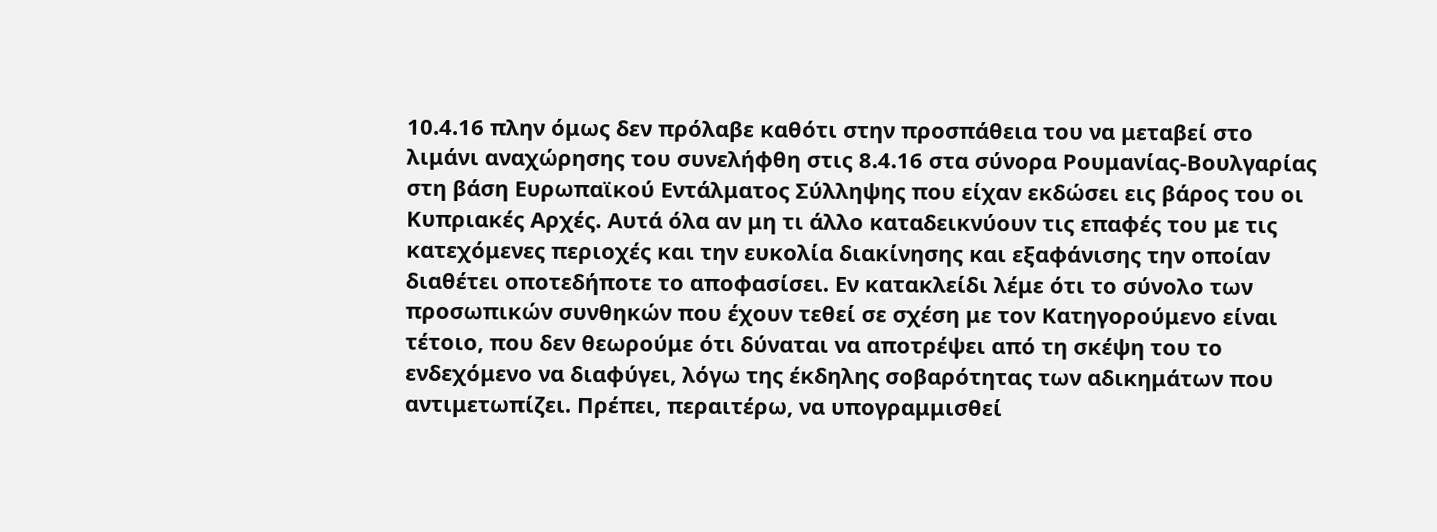10.4.16 πλην όμως δεν πρόλαβε καθότι στην προσπάθεια του να μεταβεί στο λιμάνι αναχώρησης του συνελήφθη στις 8.4.16 στα σύνορα Ρουμανίας-Βουλγαρίας στη βάση Ευρωπαϊκού Εντάλματος Σύλληψης που είχαν εκδώσει εις βάρος του οι Κυπριακές Αρχές. Αυτά όλα αν μη τι άλλο καταδεικνύουν τις επαφές του με τις κατεχόμενες περιοχές και την ευκολία διακίνησης και εξαφάνισης την οποίαν διαθέτει οποτεδήποτε το αποφασίσει. Εν κατακλείδι λέμε ότι το σύνολο των προσωπικών συνθηκών που έχουν τεθεί σε σχέση με τον Κατηγορούμενο είναι τέτοιο, που δεν θεωρούμε ότι δύναται να αποτρέψει από τη σκέψη του το ενδεχόμενο να διαφύγει, λόγω της έκδηλης σοβαρότητας των αδικημάτων που αντιμετωπίζει. Πρέπει, περαιτέρω, να υπογραμμισθεί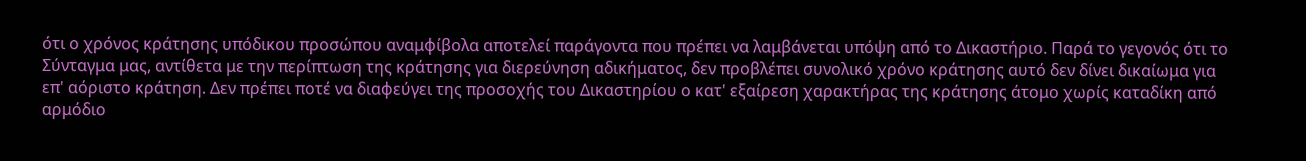ότι ο χρόνος κράτησης υπόδικου προσώπου αναμφίβολα αποτελεί παράγοντα που πρέπει να λαμβάνεται υπόψη από το Δικαστήριο. Παρά το γεγονός ότι το Σύνταγμα μας, αντίθετα με την περίπτωση της κράτησης για διερεύνηση αδικήματος, δεν προβλέπει συνολικό χρόνο κράτησης αυτό δεν δίνει δικαίωμα για επ' αόριστο κράτηση. Δεν πρέπει ποτέ να διαφεύγει της προσοχής του Δικαστηρίου ο κατ' εξαίρεση χαρακτήρας της κράτησης άτομο χωρίς καταδίκη από αρμόδιο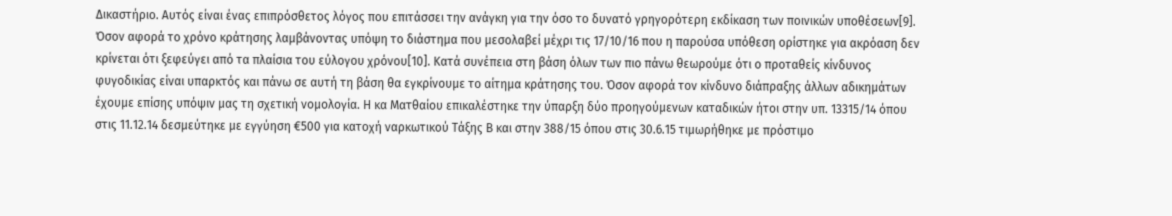Δικαστήριο. Αυτός είναι ένας επιπρόσθετος λόγος που επιτάσσει την ανάγκη για την όσο το δυνατό γρηγορότερη εκδίκαση των ποινικών υποθέσεων[9]. Όσον αφορά το χρόνο κράτησης λαμβάνοντας υπόψη το διάστημα που μεσολαβεί μέχρι τις 17/10/16 που η παρούσα υπόθεση ορίστηκε για ακρόαση δεν κρίνεται ότι ξεφεύγει από τα πλαίσια του εύλογου χρόνου[10]. Κατά συνέπεια στη βάση όλων των πιο πάνω θεωρούμε ότι ο προταθείς κίνδυνος φυγοδικίας είναι υπαρκτός και πάνω σε αυτή τη βάση θα εγκρίνουμε το αίτημα κράτησης του. Όσον αφορά τον κίνδυνο διάπραξης άλλων αδικημάτων έχουμε επίσης υπόψιν μας τη σχετική νομολογία. Η κα Ματθαίου επικαλέστηκε την ύπαρξη δύο προηγούμενων καταδικών ήτοι στην υπ. 13315/14 όπου στις 11.12.14 δεσμεύτηκε με εγγύηση €500 για κατοχή ναρκωτικού Τάξης Β και στην 388/15 όπου στις 30.6.15 τιμωρήθηκε με πρόστιμο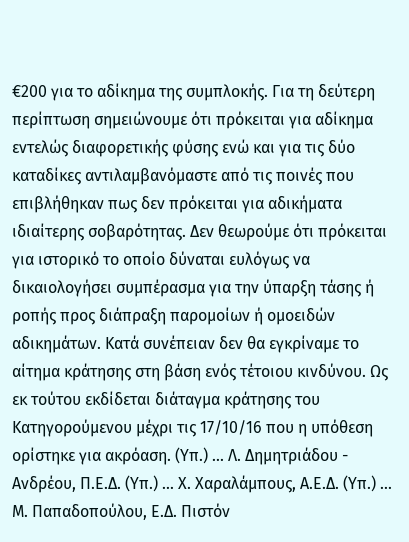€200 για το αδίκημα της συμπλοκής. Για τη δεύτερη περίπτωση σημειώνουμε ότι πρόκειται για αδίκημα εντελώς διαφορετικής φύσης ενώ και για τις δύο καταδίκες αντιλαμβανόμαστε από τις ποινές που επιβλήθηκαν πως δεν πρόκειται για αδικήματα ιδιαίτερης σοβαρότητας. Δεν θεωρούμε ότι πρόκειται για ιστορικό το οποίο δύναται ευλόγως να δικαιολογήσει συμπέρασμα για την ύπαρξη τάσης ή ροπής προς διάπραξη παρομοίων ή ομοειδών αδικημάτων. Κατά συνέπειαν δεν θα εγκρίναμε το αίτημα κράτησης στη βάση ενός τέτοιου κινδύνου. Ως εκ τούτου εκδίδεται διάταγμα κράτησης του Κατηγορούμενου μέχρι τις 17/10/16 που η υπόθεση ορίστηκε για ακρόαση. (Υπ.) ... Λ. Δημητριάδου - Ανδρέου, Π.Ε.Δ. (Υπ.) ... Χ. Χαραλάμπους, Α.Ε.Δ. (Υπ.) ... Μ. Παπαδοπούλου, Ε.Δ. Πιστόν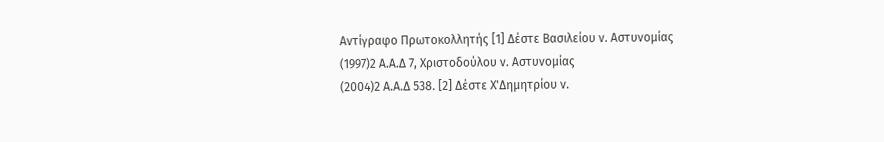Αντίγραφο Πρωτοκολλητής [1] Δέστε Βασιλείου ν. Αστυνομίας
(1997)2 Α.Α.Δ 7, Χριστοδούλου ν. Αστυνομίας
(2004)2 Α.Α.Δ 538. [2] Δέστε Χ'Δημητρίου ν.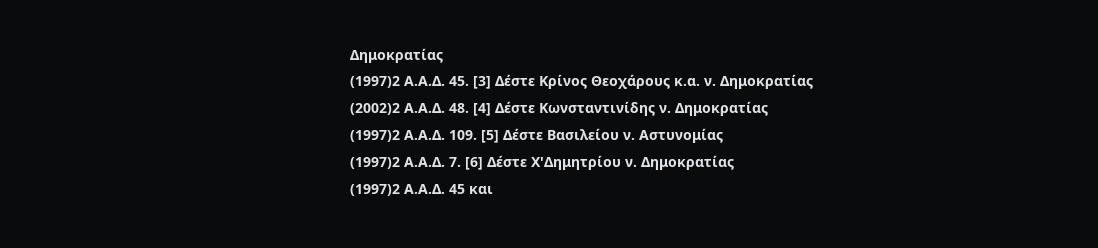Δημοκρατίας
(1997)2 Α.Α.Δ. 45. [3] Δέστε Κρίνος Θεοχάρους κ.α. ν. Δημοκρατίας
(2002)2 Α.Α.Δ. 48. [4] Δέστε Κωνσταντινίδης ν. Δημοκρατίας
(1997)2 Α.Α.Δ. 109. [5] Δέστε Βασιλείου ν. Αστυνομίας
(1997)2 Α.Α.Δ. 7. [6] Δέστε Χ'Δημητρίου ν. Δημοκρατίας
(1997)2 Α.Α.Δ. 45 και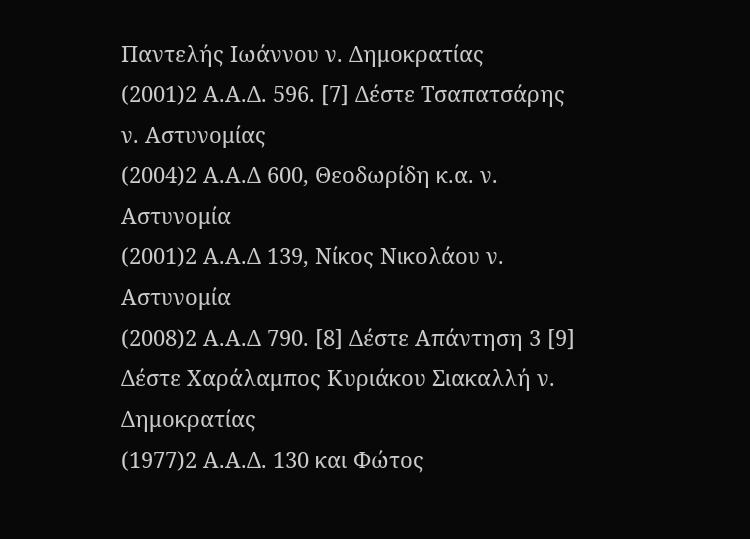Παντελής Ιωάννου ν. Δημοκρατίας
(2001)2 Α.Α.Δ. 596. [7] Δέστε Τσαπατσάρης ν. Αστυνομίας
(2004)2 Α.Α.Δ 600, Θεοδωρίδη κ.α. ν. Αστυνομία
(2001)2 Α.Α.Δ 139, Νίκος Νικολάου ν. Αστυνομία
(2008)2 Α.Α.Δ 790. [8] Δέστε Απάντηση 3 [9] Δέστε Χαράλαμπος Κυριάκου Σιακαλλή ν. Δημοκρατίας
(1977)2 Α.Α.Δ. 130 και Φώτος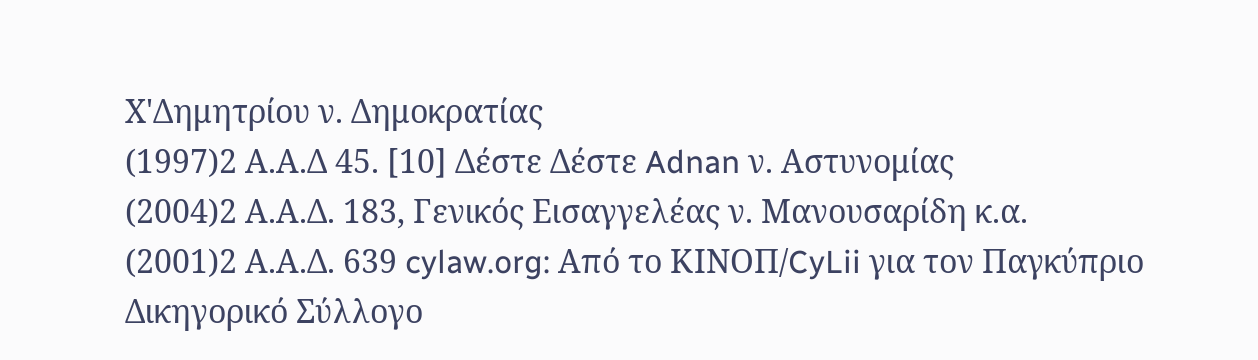Χ'Δημητρίου ν. Δημοκρατίας
(1997)2 Α.Α.Δ 45. [10] Δέστε Δέστε Adnan ν. Αστυνομίας
(2004)2 Α.Α.Δ. 183, Γενικός Εισαγγελέας ν. Μανουσαρίδη κ.α.
(2001)2 Α.Α.Δ. 639 cylaw.org: Από το ΚΙΝOΠ/CyLii για τον Παγκύπριο Δικηγορικό Σύλλογο